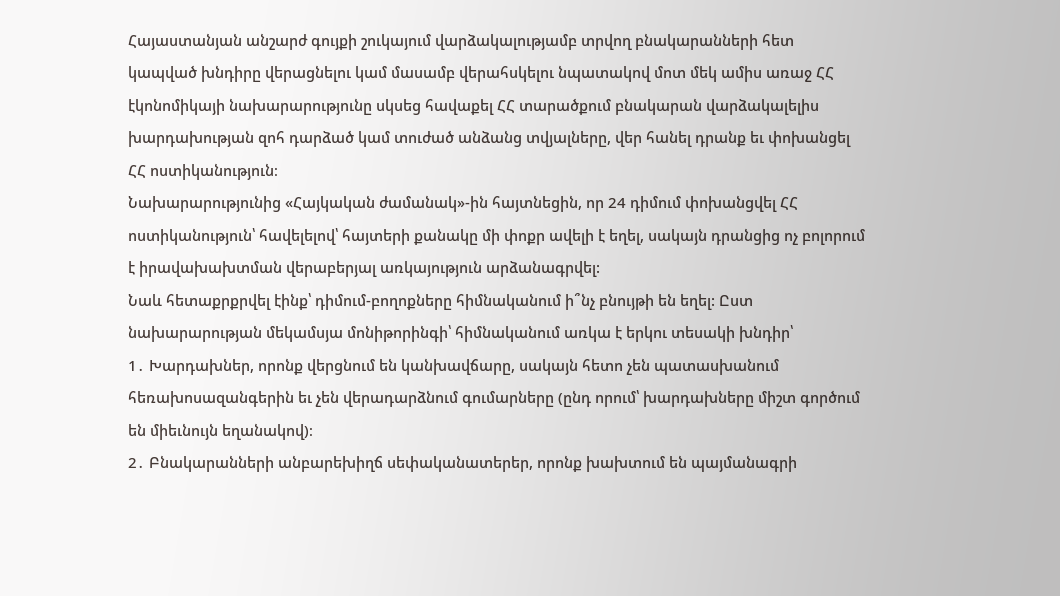Հայաստանյան անշարժ գույքի շուկայում վարձակալությամբ տրվող բնակարանների հետ կապված խնդիրը վերացնելու կամ մասամբ վերահսկելու նպատակով մոտ մեկ ամիս առաջ ՀՀ էկոնոմիկայի նախարարությունը սկսեց հավաքել ՀՀ տարածքում բնակարան վարձակալելիս խարդախության զոհ դարձած կամ տուժած անձանց տվյալները, վեր հանել դրանք եւ փոխանցել ՀՀ ոստիկանություն։
Նախարարությունից «Հայկական ժամանակ»-ին հայտնեցին, որ 24 դիմում փոխանցվել ՀՀ ոստիկանություն՝ հավելելով՝ հայտերի քանակը մի փոքր ավելի է եղել, սակայն դրանցից ոչ բոլորում է իրավախախտման վերաբերյալ առկայություն արձանագրվել:
Նաև հետաքրքրվել էինք՝ դիմում-բողոքները հիմնականում ի՞նչ բնույթի են եղել: Ըստ նախարարության մեկամսյա մոնիթորինգի՝ հիմնականում առկա է երկու տեսակի խնդիր՝
1․ Խարդախներ, որոնք վերցնում են կանխավճարը, սակայն հետո չեն պատասխանում հեռախոսազանգերին եւ չեն վերադարձնում գումարները (ընդ որում՝ խարդախները միշտ գործում են միեւնույն եղանակով)։
2․ Բնակարանների անբարեխիղճ սեփականատերեր, որոնք խախտում են պայմանագրի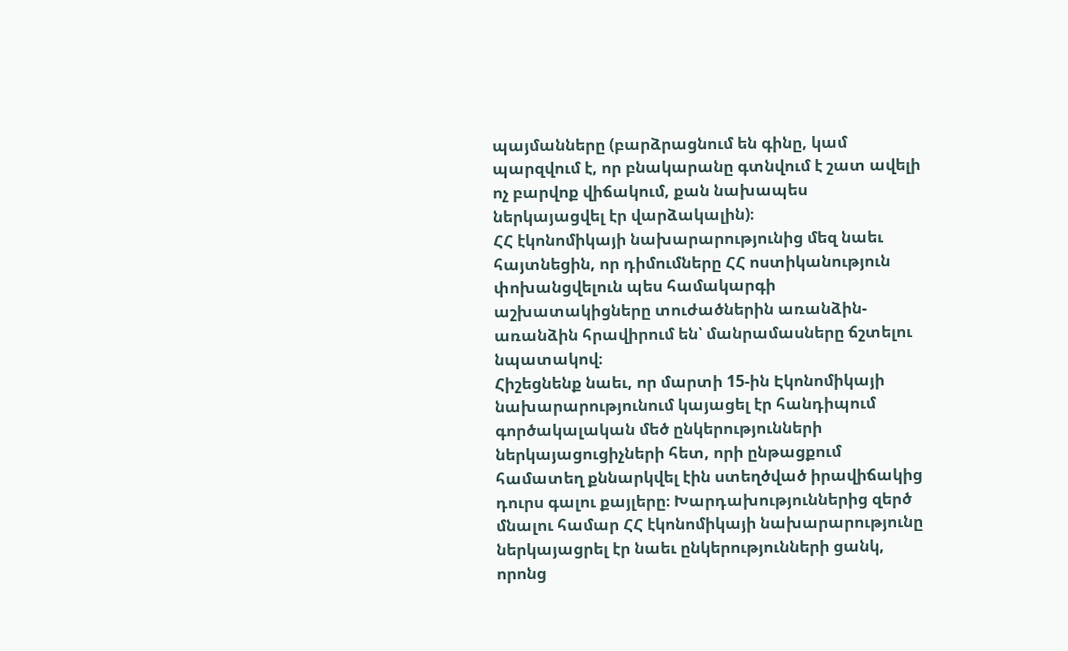պայմանները (բարձրացնում են գինը, կամ պարզվում է, որ բնակարանը գտնվում է շատ ավելի ոչ բարվոք վիճակում, քան նախապես ներկայացվել էր վարձակալին)։
ՀՀ էկոնոմիկայի նախարարությունից մեզ նաեւ հայտնեցին, որ դիմումները ՀՀ ոստիկանություն փոխանցվելուն պես համակարգի աշխատակիցները տուժածներին առանձին-առանձին հրավիրում են՝ մանրամասները ճշտելու նպատակով։
Հիշեցնենք նաեւ, որ մարտի 15-ին Էկոնոմիկայի նախարարությունում կայացել էր հանդիպում գործակալական մեծ ընկերությունների ներկայացուցիչների հետ, որի ընթացքում համատեղ քննարկվել էին ստեղծված իրավիճակից դուրս գալու քայլերը։ Խարդախություններից զերծ մնալու համար ՀՀ էկոնոմիկայի նախարարությունը ներկայացրել էր նաեւ ընկերությունների ցանկ, որոնց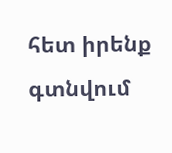հետ իրենք գտնվում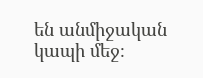են անմիջական կապի մեջ։